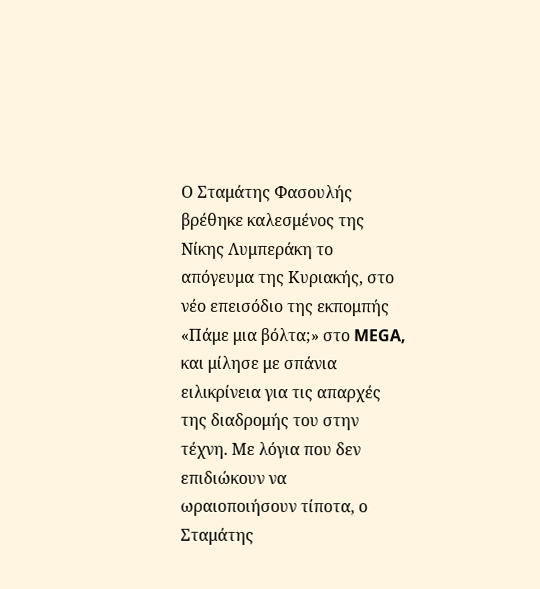Ο Σταμάτης Φασουλής βρέθηκε καλεσμένος της Νίκης Λυμπεράκη το απόγευμα της Κυριακής, στο νέο επεισόδιο της εκπομπής «Πάμε μια βόλτα;» στο MEGA, και μίλησε με σπάνια ειλικρίνεια για τις απαρχές της διαδρομής του στην τέχνη. Με λόγια που δεν επιδιώκουν να ωραιοποιήσουν τίποτα, ο Σταμάτης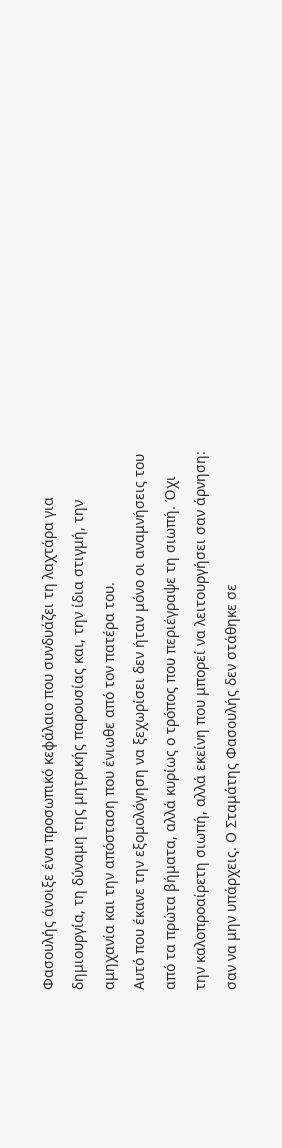Φασουλής άνοιξε ένα προσωπικό κεφάλαιο που συνδυάζει τη λαχτάρα για δημιουργία, τη δύναμη της μητρικής παρουσίας και, την ίδια στιγμή, την αμηχανία και την απόσταση που ένιωθε από τον πατέρα του.
Αυτό που έκανε την εξομολόγηση να ξεχωρίσει δεν ήταν μόνο οι αναμνήσεις του από τα πρώτα βήματα, αλλά κυρίως ο τρόπος που περιέγραψε τη σιωπή. Όχι την καλοπροαίρετη σιωπή, αλλά εκείνη που μπορεί να λειτουργήσει σαν άρνηση: σαν να μην υπάρχεις. Ο Σταμάτης Φασουλής δεν στάθηκε σε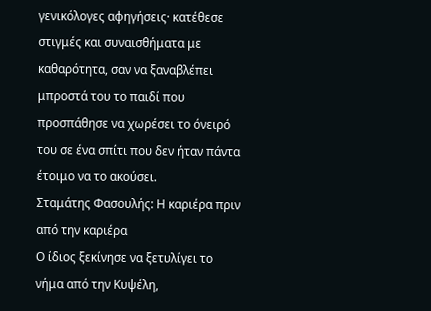γενικόλογες αφηγήσεις· κατέθεσε στιγμές και συναισθήματα με καθαρότητα, σαν να ξαναβλέπει μπροστά του το παιδί που προσπάθησε να χωρέσει το όνειρό του σε ένα σπίτι που δεν ήταν πάντα έτοιμο να το ακούσει.
Σταμάτης Φασουλής: Η καριέρα πριν από την καριέρα
Ο ίδιος ξεκίνησε να ξετυλίγει το νήμα από την Κυψέλη,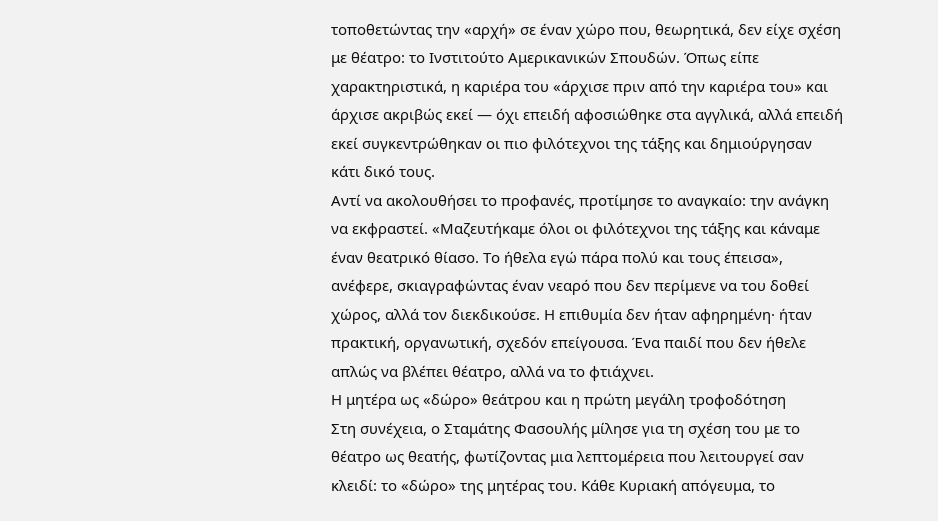τοποθετώντας την «αρχή» σε έναν χώρο που, θεωρητικά, δεν είχε σχέση με θέατρο: το Ινστιτούτο Αμερικανικών Σπουδών. Όπως είπε χαρακτηριστικά, η καριέρα του «άρχισε πριν από την καριέρα του» και άρχισε ακριβώς εκεί — όχι επειδή αφοσιώθηκε στα αγγλικά, αλλά επειδή εκεί συγκεντρώθηκαν οι πιο φιλότεχνοι της τάξης και δημιούργησαν κάτι δικό τους.
Αντί να ακολουθήσει το προφανές, προτίμησε το αναγκαίο: την ανάγκη να εκφραστεί. «Μαζευτήκαμε όλοι οι φιλότεχνοι της τάξης και κάναμε έναν θεατρικό θίασο. Το ήθελα εγώ πάρα πολύ και τους έπεισα», ανέφερε, σκιαγραφώντας έναν νεαρό που δεν περίμενε να του δοθεί χώρος, αλλά τον διεκδικούσε. Η επιθυμία δεν ήταν αφηρημένη· ήταν πρακτική, οργανωτική, σχεδόν επείγουσα. Ένα παιδί που δεν ήθελε απλώς να βλέπει θέατρο, αλλά να το φτιάχνει.
Η μητέρα ως «δώρο» θεάτρου και η πρώτη μεγάλη τροφοδότηση
Στη συνέχεια, ο Σταμάτης Φασουλής μίλησε για τη σχέση του με το θέατρο ως θεατής, φωτίζοντας μια λεπτομέρεια που λειτουργεί σαν κλειδί: το «δώρο» της μητέρας του. Κάθε Κυριακή απόγευμα, το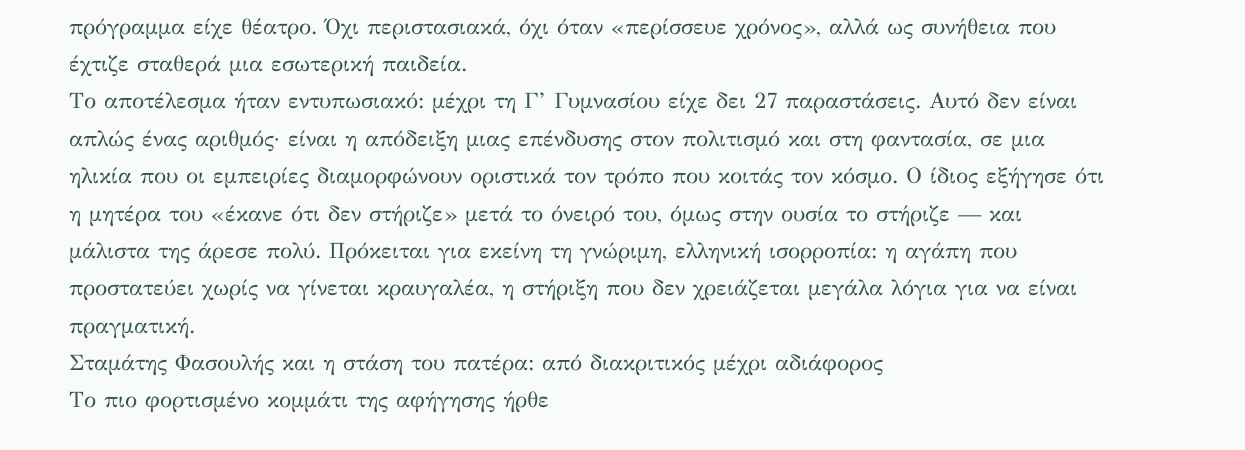πρόγραμμα είχε θέατρο. Όχι περιστασιακά, όχι όταν «περίσσευε χρόνος», αλλά ως συνήθεια που έχτιζε σταθερά μια εσωτερική παιδεία.
Το αποτέλεσμα ήταν εντυπωσιακό: μέχρι τη Γ’ Γυμνασίου είχε δει 27 παραστάσεις. Αυτό δεν είναι απλώς ένας αριθμός· είναι η απόδειξη μιας επένδυσης στον πολιτισμό και στη φαντασία, σε μια ηλικία που οι εμπειρίες διαμορφώνουν οριστικά τον τρόπο που κοιτάς τον κόσμο. Ο ίδιος εξήγησε ότι η μητέρα του «έκανε ότι δεν στήριζε» μετά το όνειρό του, όμως στην ουσία το στήριζε — και μάλιστα της άρεσε πολύ. Πρόκειται για εκείνη τη γνώριμη, ελληνική ισορροπία: η αγάπη που προστατεύει χωρίς να γίνεται κραυγαλέα, η στήριξη που δεν χρειάζεται μεγάλα λόγια για να είναι πραγματική.
Σταμάτης Φασουλής και η στάση του πατέρα: από διακριτικός μέχρι αδιάφορος
Το πιο φορτισμένο κομμάτι της αφήγησης ήρθε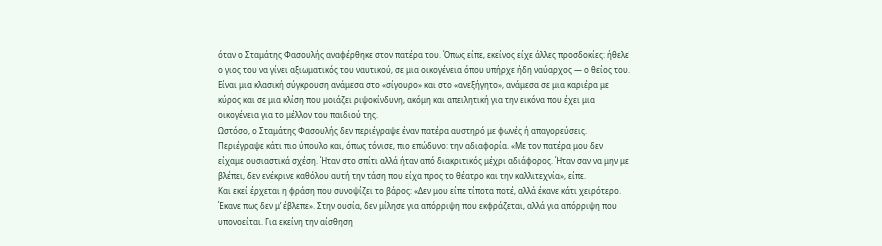όταν ο Σταμάτης Φασουλής αναφέρθηκε στον πατέρα του. Όπως είπε, εκείνος είχε άλλες προσδοκίες: ήθελε ο γιος του να γίνει αξιωματικός του ναυτικού, σε μια οικογένεια όπου υπήρχε ήδη ναύαρχος — ο θείος του. Είναι μια κλασική σύγκρουση ανάμεσα στο «σίγουρο» και στο «ανεξήγητο», ανάμεσα σε μια καριέρα με κύρος και σε μια κλίση που μοιάζει ριψοκίνδυνη, ακόμη και απειλητική για την εικόνα που έχει μια οικογένεια για το μέλλον του παιδιού της.
Ωστόσο, ο Σταμάτης Φασουλής δεν περιέγραψε έναν πατέρα αυστηρό με φωνές ή απαγορεύσεις. Περιέγραψε κάτι πιο ύπουλο και, όπως τόνισε, πιο επώδυνο: την αδιαφορία. «Με τον πατέρα μου δεν είχαμε ουσιαστικά σχέση. Ήταν στο σπίτι αλλά ήταν από διακριτικός μέχρι αδιάφορος. Ήταν σαν να μην με βλέπει, δεν ενέκρινε καθόλου αυτή την τάση που είχα προς το θέατρο και την καλλιτεχνία», είπε.
Και εκεί έρχεται η φράση που συνοψίζει το βάρος: «Δεν μου είπε τίποτα ποτέ, αλλά έκανε κάτι χειρότερο. Έκανε πως δεν μ’ έβλεπε». Στην ουσία, δεν μίλησε για απόρριψη που εκφράζεται, αλλά για απόρριψη που υπονοείται. Για εκείνη την αίσθηση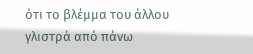ότι το βλέμμα του άλλου γλιστρά από πάνω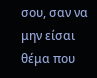σου, σαν να μην είσαι θέμα που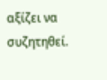αξίζει να συζητηθεί.